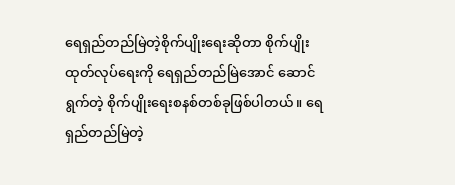ရေရှည်တည်မြဲတဲ့စိုက်ပျိုးရေးဆိုတာ စိုက်ပျိုးထုတ်လုပ်ရေးကို ရေရှည်တည်မြဲအောင် ဆောင်ရွက်တဲ့ စိုက်ပျိုးရေးစနစ်တစ်ခုဖြစ်ပါတယ်။ ရေရှည်တည်မြဲတဲ့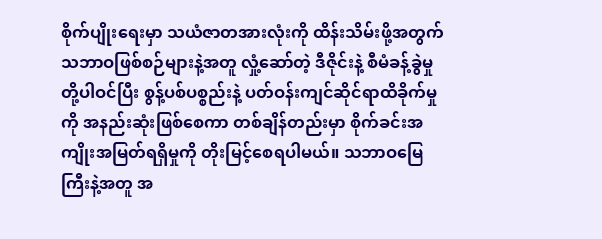စိုက်ပျိုးရေးမှာ သယံဇာတအားလုံးကို ထိန်းသိမ်းဖို့အတွက် သဘာဝဖြစ်စဉ်များနဲ့အတူ လှုံ့ဆော်တဲ့ ဒီဇိုင်းနဲ့ စီမံခန့်ခွဲမှုတို့ပါဝင်ပြီး စွန့်ပစ်ပစ္စည်းနဲ့ ပတ်ဝန်းကျင်ဆိုင်ရာထိခိုက်မှုကို အနည်းဆုံးဖြစ်စေကာ တစ်ချိန်တည်းမှာ စိုက်ခင်းအကျိုးအမြတ်ရရှိမှုကို တိုးမြင့်စေရပါမယ်။ သဘာဝမြေကြီးနဲ့အတူ အ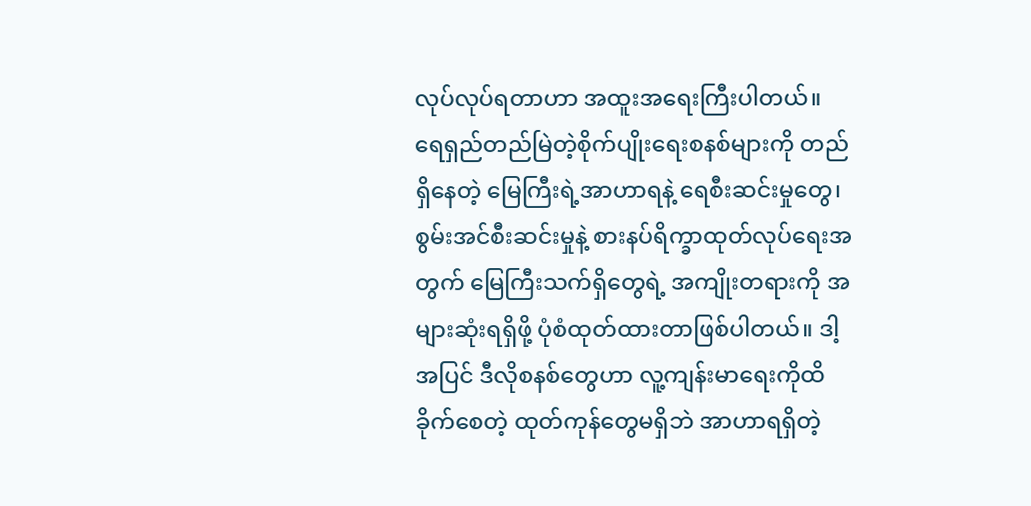လုပ်လုပ်ရတာဟာ အထူးအရေးကြီးပါတယ်။ ရေရှည်တည်မြဲတဲ့စိုက်ပျိုးရေးစနစ်များကို တည်ရှိနေတဲ့ မြေကြီးရဲ့အာဟာရနဲ့ ရေစီးဆင်းမှုတွေ၊ စွမ်းအင်စီးဆင်းမှုနဲ့ စားနပ်ရိက္ခာထုတ်လုပ်ရေးအတွက် မြေကြီးသက်ရှိတွေရဲ့ အကျိုးတရားကို အများဆုံးရရှိဖို့ ပုံစံထုတ်ထားတာဖြစ်ပါတယ်။ ဒါ့အပြင် ဒီလိုစနစ်တွေဟာ လူ့ကျန်းမာရေးကိုထိခိုက်စေတဲ့ ထုတ်ကုန်တွေမရှိဘဲ အာဟာရရှိတဲ့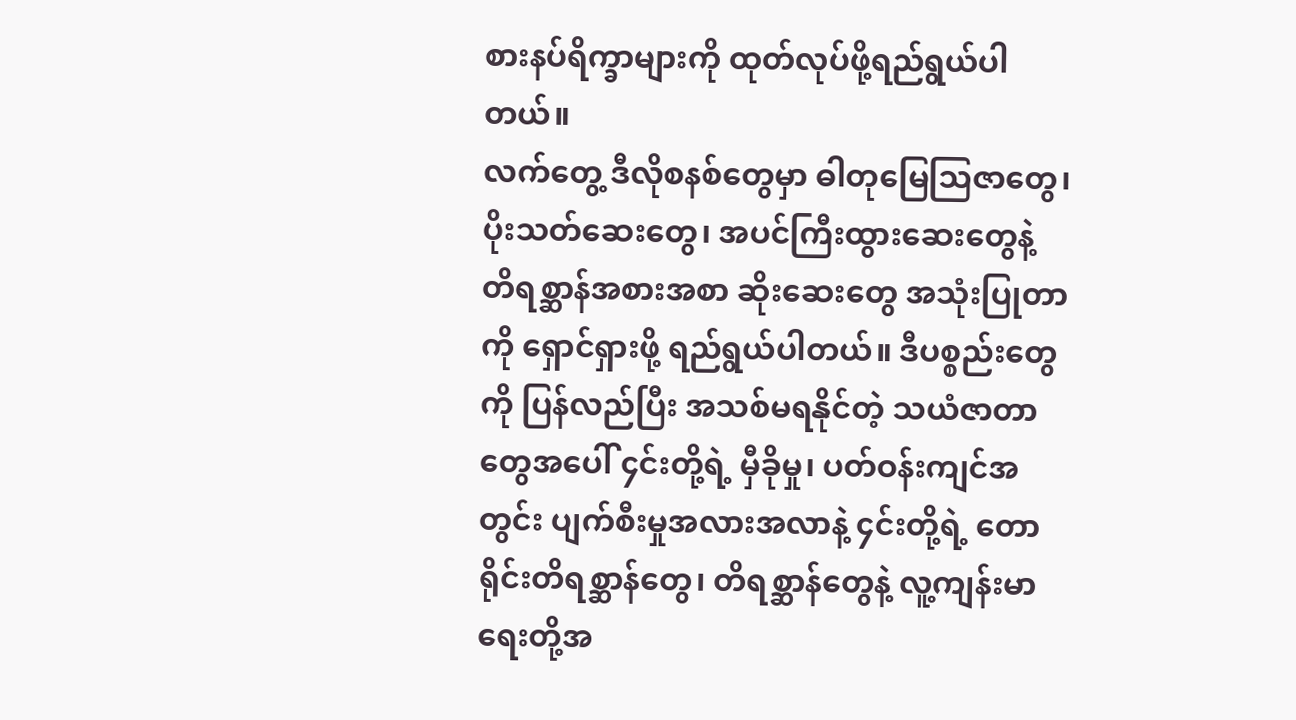စားနပ်ရိက္ခာများကို ထုတ်လုပ်ဖို့ရည်ရွယ်ပါတယ်။
လက်တွေ့ ဒီလိုစနစ်တွေမှာ ဓါတုမြေသြဇာတွေ၊ ပိုးသတ်ဆေးတွေ၊ အပင်ကြီးထွားဆေးတွေနဲ့ တိရစ္ဆာန်အစားအစာ ဆိုးဆေးတွေ အသုံးပြုတာကို ရှောင်ရှားဖို့ ရည်ရွယ်ပါတယ်။ ဒီပစ္စည်းတွေကို ပြန်လည်ပြီး အသစ်မရနိုင်တဲ့ သယံဇာတာတွေအပေါ် ၄င်းတို့ရဲ့ မှီခိုမှု၊ ပတ်ဝန်းကျင်အတွင်း ပျက်စီးမှုအလားအလာနဲ့ ၄င်းတို့ရဲ့ တောရိုင်းတိရစ္ဆာန်တွေ၊ တိရစ္ဆာန်တွေနဲ့ လူ့ကျန်းမာရေးတို့အ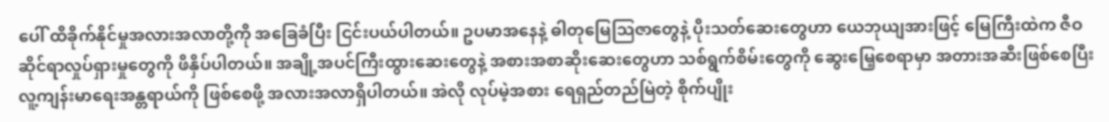ပေါ် ထိခိုက်နိုင်မှုအလားအလာတို့ကို အခြေခံပြီး ငြင်းပယ်ပါတယ်။ ဥပမာအနေနဲ့ ဓါတုမြေသြဇာတွေနဲ့ ပိုးသတ်ဆေးတွေဟာ ယေဘုယျအားဖြင့် မြေကြီးထဲက ဇီဝဆိုင်ရာလှုပ်ရှားမှုတွေကို ဖိနှိပ်ပါတယ်။ အချို့အပင်ကြီးထွားဆေးတွေနဲ့ အစားအစာဆိုးဆေးတွေဟာ သစ်ရွက်စိမ်းတွေကို ဆွေးမြေ့စေရာမှာ အတားအဆီးဖြစ်စေပြီး လူ့ကျန်းမာရေးအန္တရာယ်ကို ဖြစ်စေဖို့ အလားအလာရှိပါတယ်။ အဲလို လုပ်မဲ့အစား ရေရှည်တည်မြဲတဲ့ စိုက်ပျိုး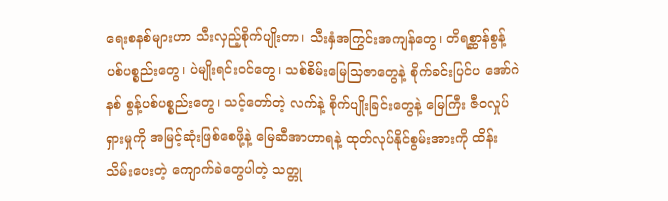ရေးစနစ်များဟာ သီးလှည့်စိုက်ပျိုးတာ၊ သီးနှံအကြွင်းအကျန်တွေ၊ တိရစ္ဆာန်စွန့်ပစ်ပစ္စည်းတွေ၊ ပဲမျိုးရင်းဝင်တွေ၊ သစ်စိမ်းမြေသြဇာတွေနဲ့ စိုက်ခင်းပြင်ပ အော်ဂဲနစ် စွန့်ပစ်ပစ္စည်းတွေ၊ သင့်တော်တဲ့ လက်နဲ့ စိုက်ပျိုးခြင်းတွေနဲ့ မြေကြီး ဇီ၀လှုပ်ရှားမှုကို အမြင့်ဆုံးဖြစ်စေဖို့နဲ့ မြေဆီအာဟာရနဲ့ ထုတ်လုပ်နိုင်စွမ်းအားကို ထိန်းသိမ်းပေးတဲ့ ကျောက်ခဲတွေပါတဲ့ သတ္တု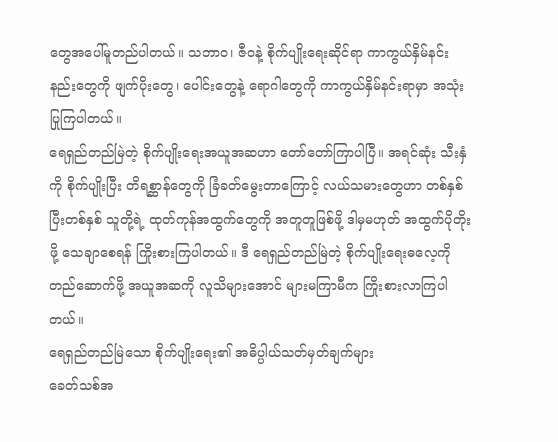တွေအပေါ်မူတည်ပါတယ်။ သဘာဝ၊ ဇီဝနဲ့ စိုက်ပျိုးရေးဆိုင်ရာ ကာကွယ်နှိမ်နင်းနည်းတွေကို ဖျက်ပိုးတွေ၊ ပေါင်းတွေနဲ့ ရောဂါတွေကို ကာကွယ်နှိမ်နင်းရာမှာ အသုံးပြုကြပါတယ်။
ရေရှည်တည်မြဲတဲ့ စိုက်ပျိုးရေးအယူအဆဟာ တော်တော်ကြာပါပြီ။ အရင်ဆုံး သီးနှံကို စိုက်ပျိုးပြီး တိရစ္ဆာန်တွေကို ခြံခတ်မွေးတာကြောင့် လယ်သမားတွေဟာ တစ်နှစ်ပြီးတစ်နှစ် သူတို့ရဲ့ ထုတ်ကုန်အထွက်တွေကို အတူတူဖြစ်ဖို့ ဒါမှမဟုတ် အထွက်ပိုတိုးဖို့ သေချာစေရန် ကြိုးစားကြပါတယ်။ ဒီ ရေရှည်တည်မြဲတဲ့ စိုက်ပျိုးရေးဓလေ့ကို တည်ဆောက်ဖို့ အယူအဆကို လူသိများအောင် များမကြာမီက ကြိုးစားလာကြပါတယ်။
ရေရှည်တည်မြဲသော စိုက်ပျိုးရေး၏ အဓိပ္ပါယ်သတ်မှတ်ချက်များ
ခေတ်သစ်အ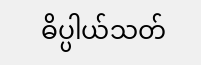ဓိပ္ပါယ်သတ်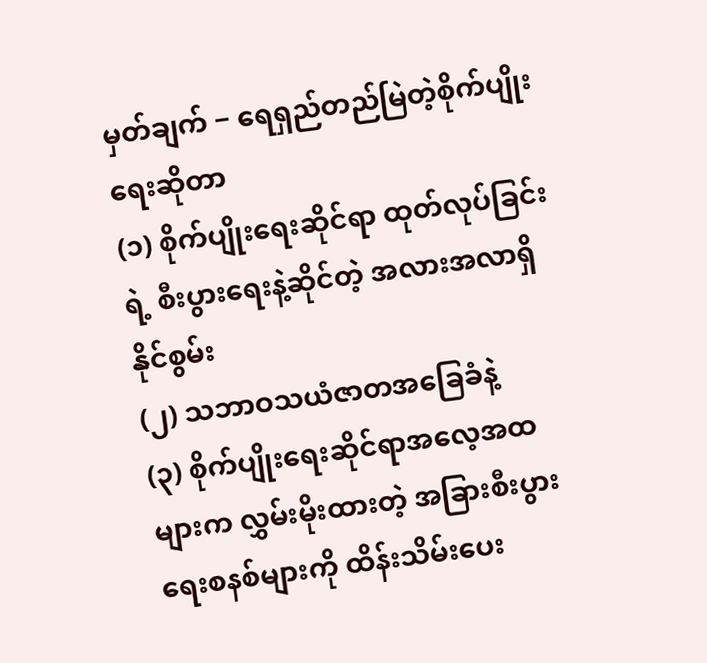မှတ်ချက် − ရေရှည်တည်မြဲတဲ့စိုက်ပျိုးရေးဆိုတာ
(၁) စိုက်ပျိုးရေးဆိုင်ရာ ထုတ်လုပ်ခြင်းရဲ့ စီးပွားရေးနဲ့ဆိုင်တဲ့ အလားအလာရှိနိုင်စွမ်း
(၂) သဘာဝသယံဇာတအခြေခံနဲ့
(၃) စိုက်ပျိုးရေးဆိုင်ရာအလေ့အထများက လွှမ်းမိုးထားတဲ့ အခြားစီးပွားရေးစနစ်များကို ထိန်းသိမ်းပေး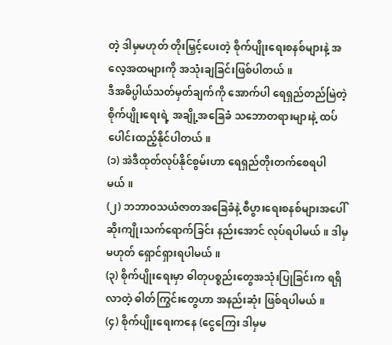တဲ့ ဒါမှမဟုတ် တိုးမြှင့်ပေးတဲ့ စိုက်ပျိုးရေးစနစ်များနဲ့ အလေ့အထများကို အသုံးချခြင်းဖြစ်ပါတယ်။
ဒီအဓိပ္ပါယ်သတ်မှတ်ချက်ကို အောက်ပါ ရေရှည်တည်မြဲတဲ့ စိုက်ပျိုးရေးရဲ့ အချို့အခြေခံ သဘောတရားများနဲ့ ထပ်ပေါင်းထည့်နိုင်ပါတယ်။
(၁) အဲဒီထုတ်လုပ်နိုင်စွမ်းဟာ ရေရှည်တိုးတက်စေရပါမယ်။
(၂) ဘဘာဝသယံဇာတအခြေခံနဲ့ စီပွားရေးစနစ်များအပေါ် ဆိုးကျိုးသက်ရောက်ခြင်း နည်းအောင် လုပ်ရပါမယ်။ ဒါမှမဟုတ် ရှောင်ရှားရပါမယ်။
(၃) စိုက်ပျိုးရေးမှာ ဓါတုပစ္စည်းတွေအသုံးပြုခြင်းက ရရှိလာတဲ့ ဓါတ်ကြွင်းတွေဟာ အနည်းဆုံး ဖြစ်ရပါမယ်။
(၄) စိုက်ပျိုးရေးကနေ (ငွေကြေး ဒါမှမ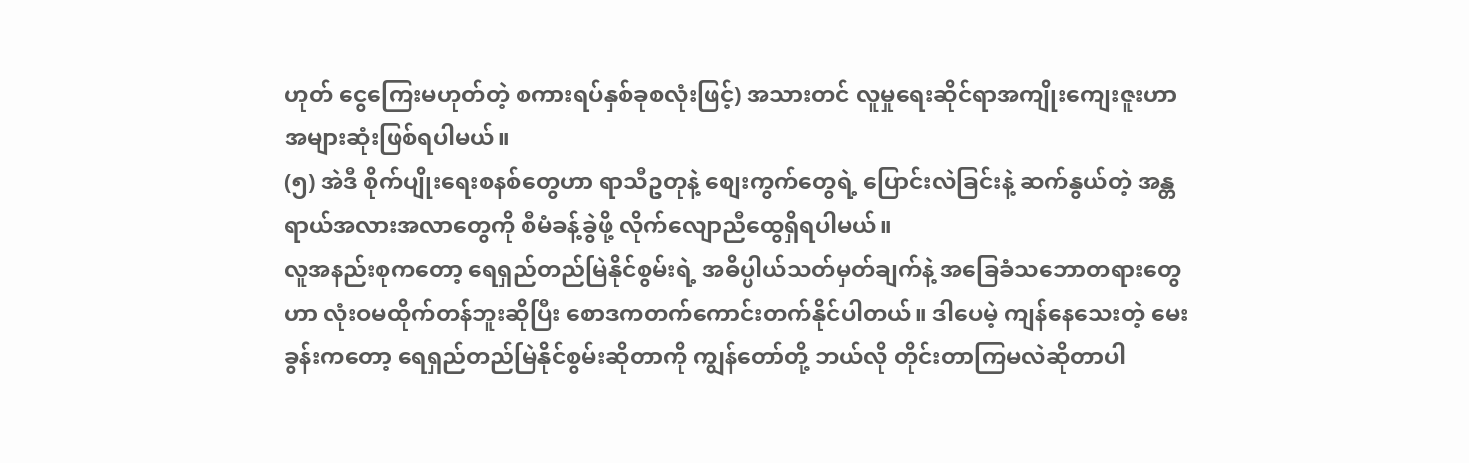ဟုတ် ငွေကြေးမဟုတ်တဲ့ စကားရပ်နှစ်ခုစလုံးဖြင့်) အသားတင် လူမှုရေးဆိုင်ရာအကျိုးကျေးဇူးဟာ အများဆုံးဖြစ်ရပါမယ်။
(၅) အဲဒီ စိုက်ပျိုးရေးစနစ်တွေဟာ ရာသီဥတုနဲ့ စျေးကွက်တွေရဲ့ ပြောင်းလဲခြင်းနဲ့ ဆက်နွယ်တဲ့ အန္တရာယ်အလားအလာတွေကို စီမံခန့်ခွဲဖို့ လိုက်လျောညီထွေရှိရပါမယ်။
လူအနည်းစုကတော့ ရေရှည်တည်မြဲနိုင်စွမ်းရဲ့ အဓိပ္ပါယ်သတ်မှတ်ချက်နဲ့ အခြေခံသဘောတရားတွေဟာ လုံးဝမထိုက်တန်ဘူးဆိုပြီး စောဒကတက်ကောင်းတက်နိုင်ပါတယ်။ ဒါပေမဲ့ ကျန်နေသေးတဲ့ မေးခွန်းကတော့ ရေရှည်တည်မြဲနိုင်စွမ်းဆိုတာကို ကျွန်တော်တို့ ဘယ်လို တိုင်းတာကြမလဲဆိုတာပါ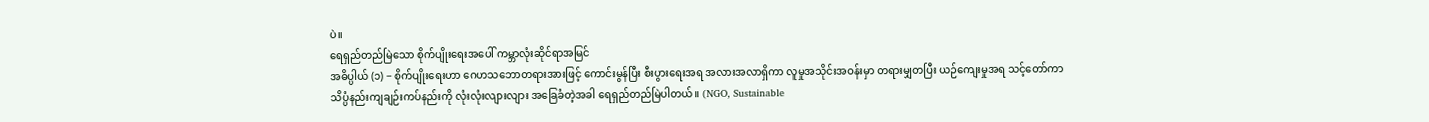ပဲ။
ရေရှည်တည်မြဲသော စိုက်ပျိုးရေးအပေါ် ကမ္ဘာလုံးဆိုင်ရာအမြင်
အဓိပ္ပါယ် (၁) − စိုက်ပျိုးရေးဟာ ဂေဟသဘောတရားအားဖြင့် ကောင်းမွန်ပြီး စီးပွားရေးအရ အလားအလာရှိကာ လူမှုအသိုင်းအဝန်းမှာ တရားမျှတပြီး ယဉ်ကျေးမှုအရ သင့်တော်ကာ သိပ္ပံနည်းကျချဉ်းကပ်နည်းကို လုံးလုံးလျားလျား အခြေခံတဲ့အခါ ရေရှည်တည်မြဲပါတယ်။ (NGO, Sustainable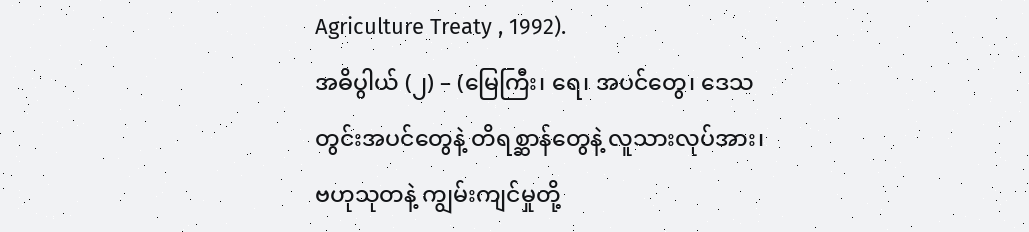Agriculture Treaty , 1992).
အဓိပွါယ် (၂) – (မြေကြီး၊ ရေ၊ အပင်တွေ၊ ဒေသတွင်းအပင်တွေနဲ့ တိရစ္ဆာန်တွေနဲ့ လူသားလုပ်အား၊ ဗဟုသုတနဲ့ ကျွမ်းကျင်မှုတို့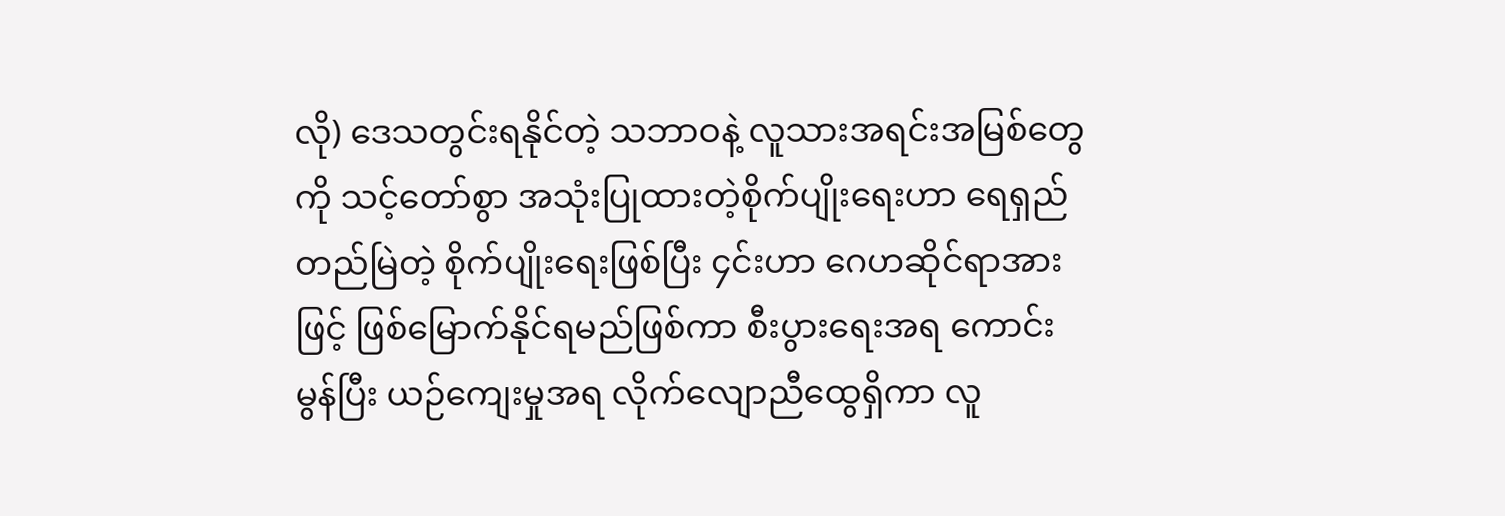လို) ဒေသတွင်းရနိုင်တဲ့ သဘာဝနဲ့ လူသားအရင်းအမြစ်တွေကို သင့်တော်စွာ အသုံးပြုထားတဲ့စိုက်ပျိုးရေးဟာ ရေရှည်တည်မြဲတဲ့ စိုက်ပျိုးရေးဖြစ်ပြီး ၄င်းဟာ ဂေဟဆိုင်ရာအားဖြင့် ဖြစ်မြောက်နိုင်ရမည်ဖြစ်ကာ စီးပွားရေးအရ ကောင်းမွန်ပြီး ယဉ်ကျေးမှုအရ လိုက်လျောညီထွေရှိကာ လူ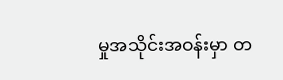မှုအသိုင်းအဝန်းမှာ တ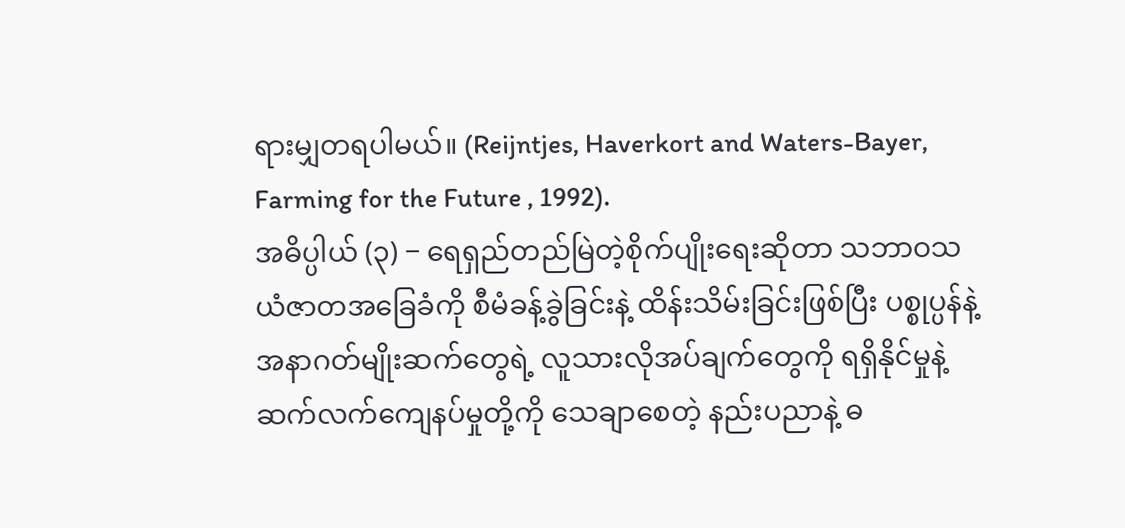ရားမျှတရပါမယ်။ (Reijntjes, Haverkort and Waters-Bayer, Farming for the Future , 1992).
အဓိပ္ပါယ် (၃) − ရေရှည်တည်မြဲတဲ့စိုက်ပျိုးရေးဆိုတာ သဘာဝသယံဇာတအခြေခံကို စီမံခန့်ခွဲခြင်းနဲ့ ထိန်းသိမ်းခြင်းဖြစ်ပြီး ပစ္စုပ္ပန်နဲ့ အနာဂတ်မျိုးဆက်တွေရဲ့ လူသားလိုအပ်ချက်တွေကို ရရှိနိုင်မှုနဲ့ ဆက်လက်ကျေနပ်မှုတို့ကို သေချာစေတဲ့ နည်းပညာနဲ့ ဓ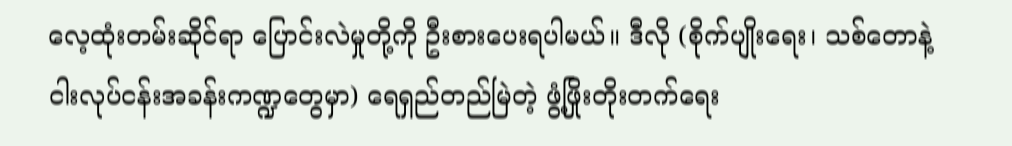လေ့ထုံးတမ်းဆိုင်ရာ ပြောင်းလဲမှုတို့ကို ဦးစားပေးရပါမယ်။ ဒီလို (စိုက်ပျိုးရေး၊ သစ်တောနဲ့ ငါးလုပ်ငန်းအခန်းကဏ္ဍတွေမှာ) ရေရှည်တည်မြဲတဲ့ ဖွံ့ဖြိုးတိုးတက်ရေး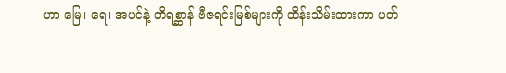ဟာ မြေ၊ ရေ၊ အပင်နဲ့ တိရစ္ဆာန် ဗီဇရင်းမြစ်များကို ထိန်းသိမ်းထားကာ ပတ်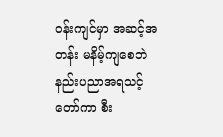ဝန်းကျင်မှာ အဆင့်အတန်း မနိမ့်ကျစေဘဲ နည်းပညာအရသင့်တော်ကာ စီး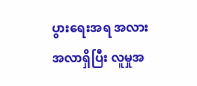ပွားရေးအရ အလားအလာရှိပြီး လူမှုအ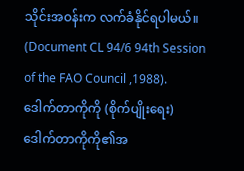သိုင်းအဝန်းက လက်ခံနိုင်ရပါမယ်။ (Document CL 94/6 94th Session of the FAO Council ,1988).
ဒေါက်တာကိုကို (စိုက်ပျိုးရေး)
ဒေါက်တာကိုကို၏အ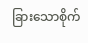ခြားသောစိုက်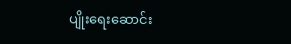ပျိုးရေးဆောင်း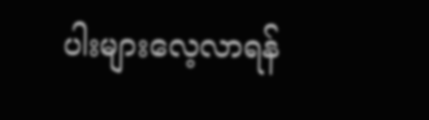ပါးများလေ့လာရန်